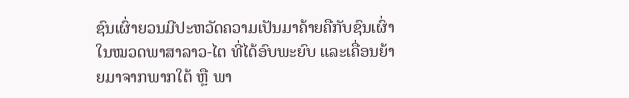ຊົນເຜົ່າຍວນມີປະຫວັດຄວາມເປັນມາຄ້າຍຄືກັບຊົນເຜົ່າໃນໝວດພາສາລາວ-ໄຕ ທີ່ໄດ້ອົບພະຍົບ ແລະເຄື່ອນຍ້າຍມາຈາກພາກໃຕ້ ຫຼື ພາ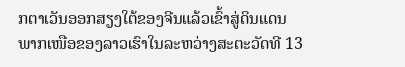ກຕາເວັນອອກສຽງໃຕ້ຂອງຈີນແລ້ວເຂົ້າສູ່ດິນແດນພາກເໜືອຂອງລາວເຮົາໃນລະຫວ່າງສະຕະວັດທີ 13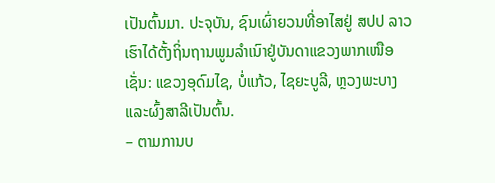ເປັນຕົ້ນມາ. ປະຈຸບັນ, ຊົນເຜົ່າຍວນທີ່ອາໄສຢູ່ ສປປ ລາວເຮົາໄດ້ຕັ້ງຖິ່ນຖານພູມລໍາເນົາຢູ່ບັນດາແຂວງພາກເໜືອເຊັ່ນ: ແຂວງອຸດົມໄຊ, ບໍ່ແກ້ວ, ໄຊຍະບູລີ, ຫຼວງພະບາງ ແລະຜົ້ງສາລີເປັນຕົ້ນ.
– ຕາມການບ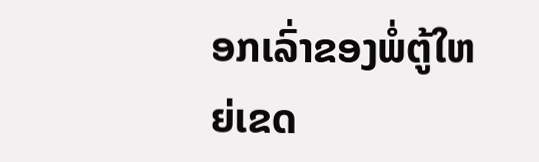ອກເລົ່າຂອງພໍ່ຕູ້ໃຫຍ່ເຂດ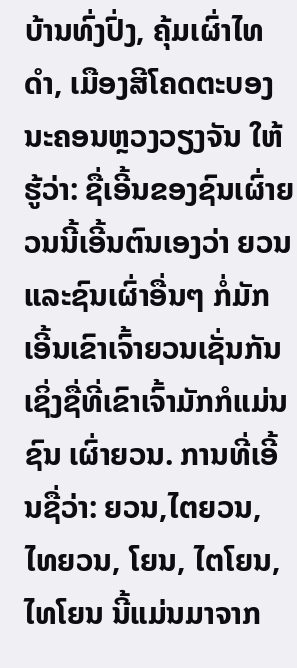ບ້ານທົ່ງປົ່ງ, ຄຸ້ມເຜົ່າໄທດໍາ, ເມືອງສີໂຄດຕະບອງ ນະຄອນຫຼວງວຽງຈັນ ໃຫ້ຮູ້ວ່າ: ຊື່ເອີ້ນຂອງຊົນເຜົ່າຍວນນີ້ເອີ້ນຕົນເອງວ່າ ຍວນ ແລະຊົນເຜົ່າອື່ນໆ ກໍ່ມັກເອີ້ນເຂົາເຈົ້າຍວນເຊັ່ນກັນ ເຊິ່ງຊື່ທີ່ເຂົາເຈົ້າມັກກໍແມ່ນຊົນ ເຜົ່າຍວນ. ການທີ່ເອີ້ນຊື່ວ່າ: ຍວນ,ໄຕຍວນ, ໄທຍວນ, ໂຍນ, ໄຕໂຍນ, ໄທໂຍນ ນີ້ແມ່ນມາຈາກ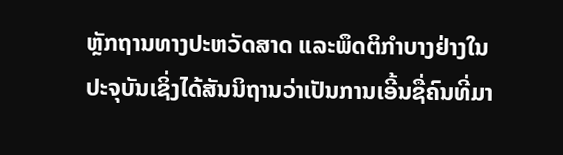ຫຼັກຖານທາງປະຫວັດສາດ ແລະພຶດຕິກໍາບາງຢ່າງໃນປະຈຸບັນເຊິ່ງໄດ້ສັນນິຖານວ່າເປັນການເອີ້ນຊື່ຄົນທີ່ມາ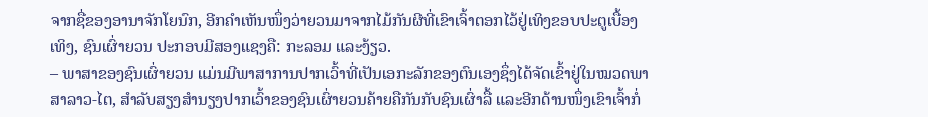ຈາກຊື່ຂອງອານາຈັກໂຍນົກ, ອີກຄໍາເຫັນໜຶ່ງວ່າຍວນມາຈາກໄມ້ກັນຜີທີ່ເຂົາເຈົ້າຕອກໄວ້ຢູ່ເທິງຂອບປະຕູເບື້ອງເທິງ, ຊົນເຜົ່າຍວນ ປະກອບມີສອງແຊງຄື: ກະລອມ ແລະງ້ຽວ.
– ພາສາຂອງຊົນເຜົ່າຍວນ ແມ່ນມີພາສາການປາກເວົ້າທີ່ເປັນເອກະລັກຂອງຕົນເອງຊຶ່ງໄດ້ຈັດເຂົ້າຢູ່ໃນໝວດພາສາລາວ-ໄຕ, ສໍາລັບສຽງສໍານຽງປາກເວົ້າຂອງຊົນເຜົ່າຍວນຄ້າຍຄືກັນກັບຊົນເຜົ່າລື້ ແລະອີກດ້ານໜຶ່ງເຂົາເຈົ້າກໍ່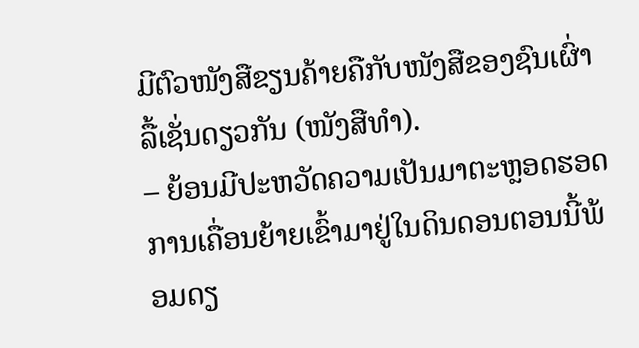ມີຕົວໜັງສືຂຽນຄ້າຍຄືກັບໜັງສືຂອງຊົນເຜົ່າລື້ເຊັ່ນດຽວກັນ (ໜັງສືທໍາ).
– ຍ້ອນມີປະຫວັດຄວາມເປັນມາຕະຫຼອດຮອດການເຄື່ອນຍ້າຍເຂົ້າມາຢູ່ໃນດິນດອນຕອນນີ້ພ້ອມດຽ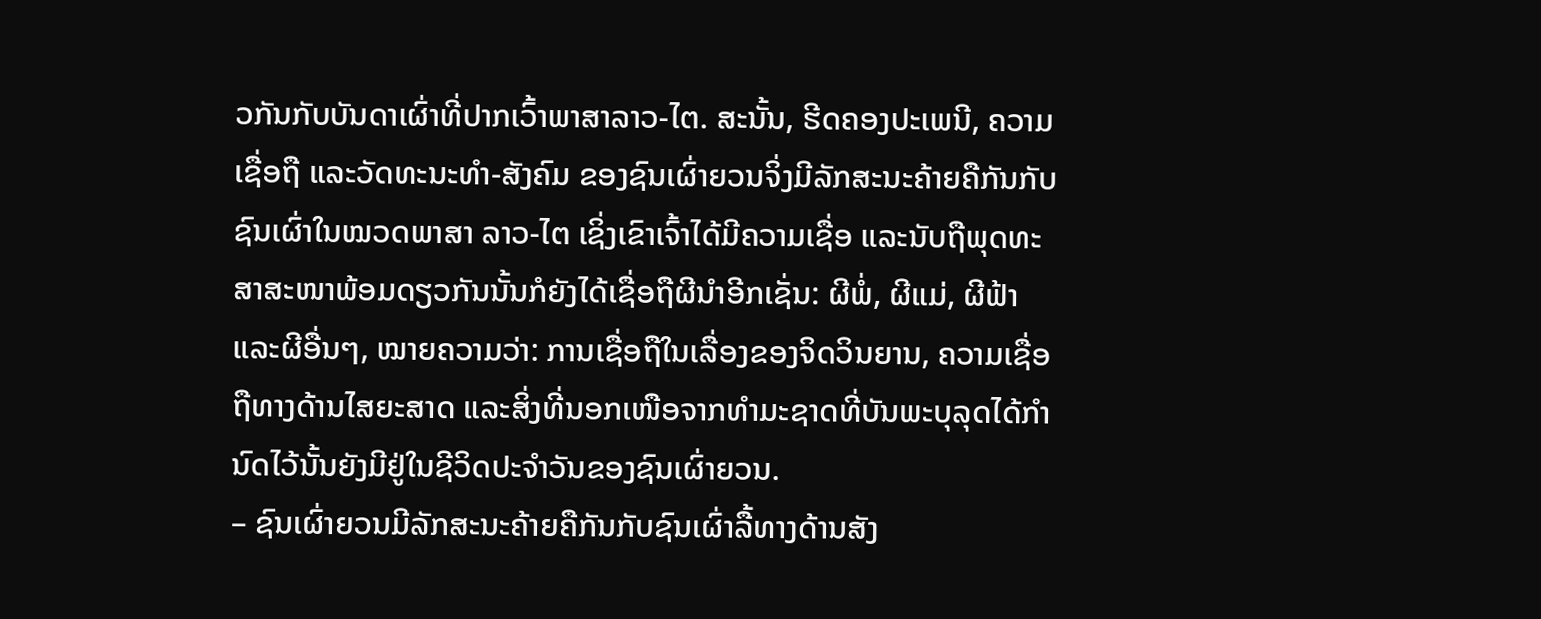ວກັນກັບບັນດາເຜົ່າທີ່ປາກເວົ້າພາສາລາວ-ໄຕ. ສະນັ້ນ, ຮີດຄອງປະເພນີ, ຄວາມເຊື່ອຖື ແລະວັດທະນະທໍາ-ສັງຄົມ ຂອງຊົນເຜົ່າຍວນຈິ່ງມີລັກສະນະຄ້າຍຄືກັນກັບຊົນເຜົ່າໃນໝວດພາສາ ລາວ-ໄຕ ເຊິ່ງເຂົາເຈົ້າໄດ້ມີຄວາມເຊື່ອ ແລະນັບຖືພຸດທະສາສະໜາພ້ອມດຽວກັນນັ້ນກໍຍັງໄດ້ເຊື່ອຖືຜີນໍາອີກເຊັ່ນ: ຜີພໍ່, ຜີແມ່, ຜີຟ້າ ແລະຜີອື່ນໆ, ໝາຍຄວາມວ່າ: ການເຊື່ອຖືໃນເລື່ອງຂອງຈິດວິນຍານ, ຄວາມເຊື່ອຖືທາງດ້ານໄສຍະສາດ ແລະສິ່ງທີ່ນອກເໜືອຈາກທໍາມະຊາດທີ່ບັນພະບຸລຸດໄດ້ກໍານົດໄວ້ນັ້ນຍັງມີຢູ່ໃນຊີວິດປະຈໍາວັນຂອງຊົນເຜົ່າຍວນ.
– ຊົນເຜົ່າຍວນມີລັກສະນະຄ້າຍຄືກັນກັບຊົນເຜົ່າລື້ທາງດ້ານສັງ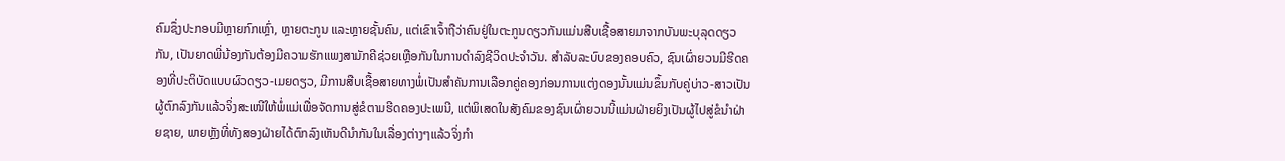ຄົມຊຶ່ງປະກອບມີຫຼາຍກົກເຫຼົ່າ, ຫຼາຍຕະກູນ ແລະຫຼາຍຊັ້ນຄົນ, ແຕ່ເຂົາເຈົ້າຖືວ່າຄົນຢູ່ໃນຕະກູນດຽວກັນແມ່ນສືບເຊື້ອສາຍມາຈາກບັນພະບຸລຸດດຽວກັນ, ເປັນຍາດພີ່ນ້ອງກັນຕ້ອງມີຄວາມຮັກແພງສາມັກຄີຊ່ວຍເຫຼືອກັນໃນການດໍາລົງຊີວິດປະຈໍາວັນ. ສໍາລັບລະບົບຂອງຄອບຄົວ, ຊົນເຜົ່າຍວນມີຮີດຄອງທີ່ປະຕິບັດແບບຜົວດຽວ-ເມຍດຽວ, ມີການສືບເຊື້ອສາຍທາງພໍ່ເປັນສໍາຄັນການເລືອກຄູ່ຄອງກ່ອນການແຕ່ງດອງນັ້ນແມ່ນຂຶ້ນກັບຄູ່ບ່າວ-ສາວເປັນຜູ້ຕົກລົງກັນແລ້ວຈິ່ງສະເໜີໃຫ້ພໍ່ແມ່ເພື່ອຈັດການສູ່ຂໍຕາມຮີດຄອງປະເພນີ, ແຕ່ພິເສດໃນສັງຄົມຂອງຊົນເຜົ່າຍວນນີ້ແມ່ນຝ່າຍຍິງເປັນຜູ້ໄປສູ່ຂໍນໍາຝ່າຍຊາຍ, ພາຍຫຼັງທີ່ທັງສອງຝ່າຍໄດ້ຕົກລົງເຫັນດີນໍາກັນໃນເລື່ອງຕ່າງໆແລ້ວຈິ່ງກໍາ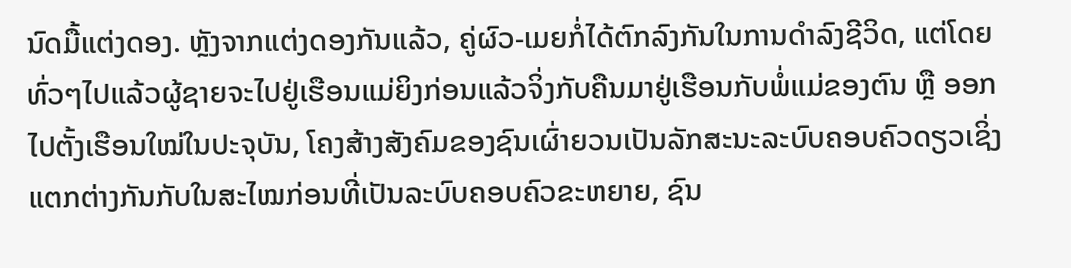ນົດມື້ແຕ່ງດອງ. ຫຼັງຈາກແຕ່ງດອງກັນແລ້ວ, ຄູ່ຜົວ-ເມຍກໍ່ໄດ້ຕົກລົງກັນໃນການດໍາລົງຊີວິດ, ແຕ່ໂດຍທົ່ວໆໄປແລ້ວຜູ້ຊາຍຈະໄປຢູ່ເຮືອນແມ່ຍິງກ່ອນແລ້ວຈິ່ງກັບຄືນມາຢູ່ເຮືອນກັບພໍ່ແມ່ຂອງຕົນ ຫຼື ອອກໄປຕັ້ງເຮືອນໃໝ່ໃນປະຈຸບັນ, ໂຄງສ້າງສັງຄົມຂອງຊົນເຜົ່າຍວນເປັນລັກສະນະລະບົບຄອບຄົວດຽວເຊິ່ງແຕກຕ່າງກັນກັບໃນສະໄໝກ່ອນທີ່ເປັນລະບົບຄອບຄົວຂະຫຍາຍ, ຊົນ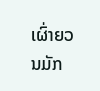ເຜົ່າຍວນມັກ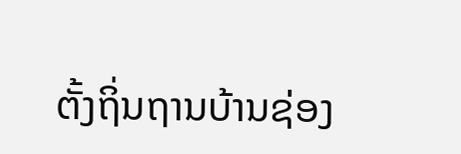ຕັ້ງຖິ່ນຖານບ້ານຊ່ອງ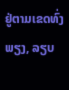ຢູ່ຕາມເຂດທົ່ງພຽງ, ລຽບ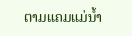ຕາມແຄມແມ່ນໍ້າ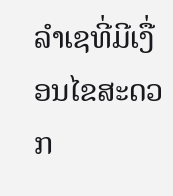ລໍາເຊທີ່ມີເງື່ອນໄຂສະດວກ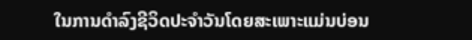ໃນການດໍາລົງຊີວິດປະຈໍາວັນໂດຍສະເພາະແມ່ນບ່ອນ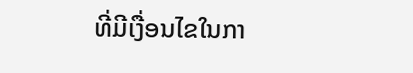ທີ່ມີເງື່ອນໄຂໃນກາ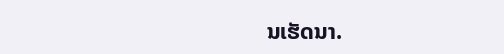ນເຮັດນາ.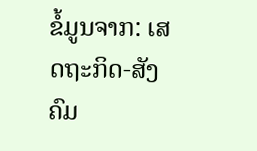ຂໍ້ມູນຈາກ: ເສດຖະກິດ-ສັງຄົມ